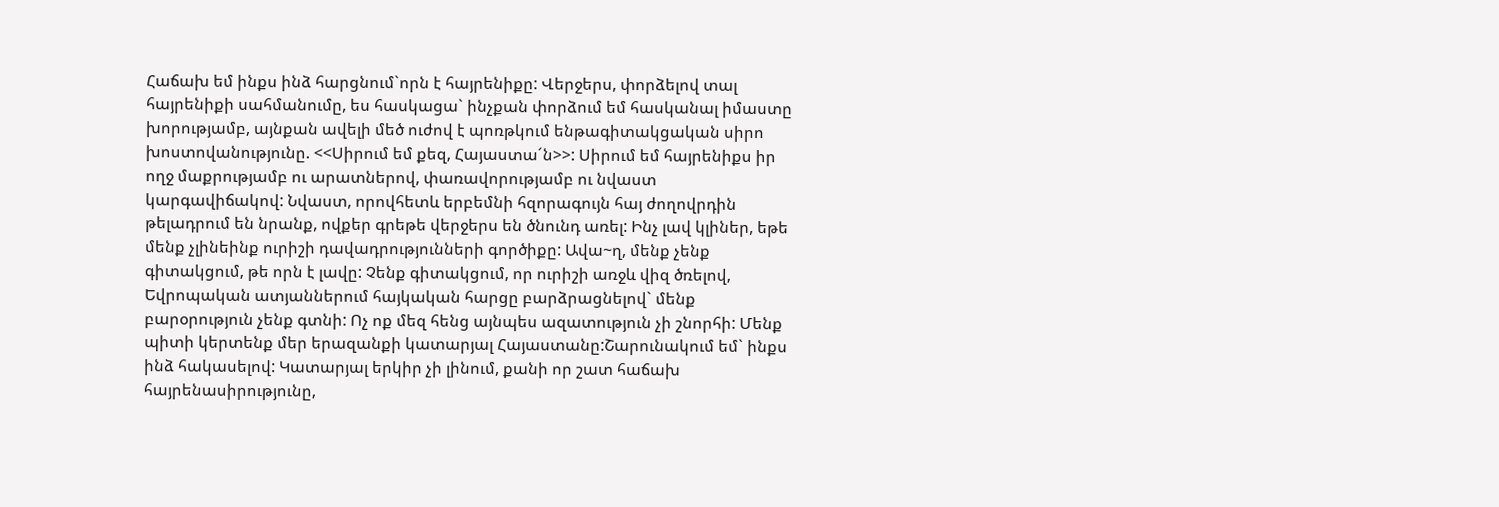Հաճախ եմ ինքս ինձ հարցնում`որն է հայրենիքը: Վերջերս, փորձելով տալ հայրենիքի սահմանումը, ես հասկացա` ինչքան փորձում եմ հասկանալ իմաստը խորությամբ, այնքան ավելի մեծ ուժով է պոռթկում ենթագիտակցական սիրո խոստովանությունը. <<Սիրում եմ քեզ, Հայաստա´ն>>: Սիրում եմ հայրենիքս իր ողջ մաքրությամբ ու արատներով, փառավորությամբ ու նվաստ կարգավիճակով: Նվաստ, որովհետև երբեմնի հզորագույն հայ ժողովրդին թելադրում են նրանք, ովքեր գրեթե վերջերս են ծնունդ առել: Ինչ լավ կլիներ, եթե մենք չլինեինք ուրիշի դավադրությունների գործիքը: Ավա~ղ, մենք չենք գիտակցում, թե որն է լավը: Չենք գիտակցում, որ ուրիշի առջև վիզ ծռելով, Եվրոպական ատյաններում հայկական հարցը բարձրացնելով` մենք բարօրություն չենք գտնի: Ոչ ոք մեզ հենց այնպես ազատություն չի շնորհի: Մենք պիտի կերտենք մեր երազանքի կատարյալ Հայաստանը:Շարունակում եմ` ինքս ինձ հակասելով: Կատարյալ երկիր չի լինում, քանի որ շատ հաճախ հայրենասիրությունը,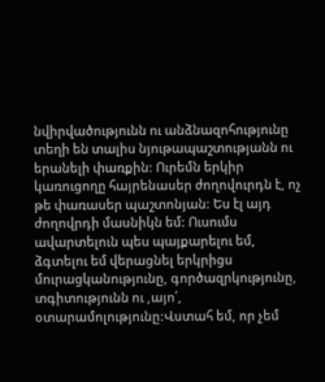նվիրվածությունն ու անձնազոհությունը տեղի են տալիս նյութապաշտությանն ու երանելի փառքին: Ուրեմն երկիր կառուցողը հայրենասեր ժողովուրդն է, ոչ թե փառասեր պաշտոնյան: Ես էլ այդ ժողովրդի մասնիկն եմ: Ուսումս ավարտելուն պես պայքարելու եմ, ձգտելու եմ վերացնել երկրիցս մուրացկանությունը, գործազրկությունը, տգիտությունն ու ,այո՛, օտարամոլությունը:Վստահ եմ, որ չեմ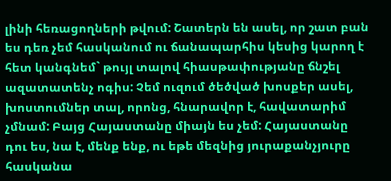լինի հեռացողների թվում: Շատերն են ասել, որ շատ բան ես դեռ չեմ հասկանում ու ճանապարհիս կեսից կարող է հետ կանգնեմ` թույլ տալով հիասթափությանը ճնշել ազատատենչ ոգիս: Չեմ ուզում ծեծված խոսքեր ասել, խոստումներ տալ, որոնց, հնարավոր է, հավատարիմ չմնամ: Բայց Հայաստանը միայն ես չեմ: Հայաստանը դու ես, նա է, մենք ենք, ու եթե մեզնից յուրաքանչյուրը հասկանա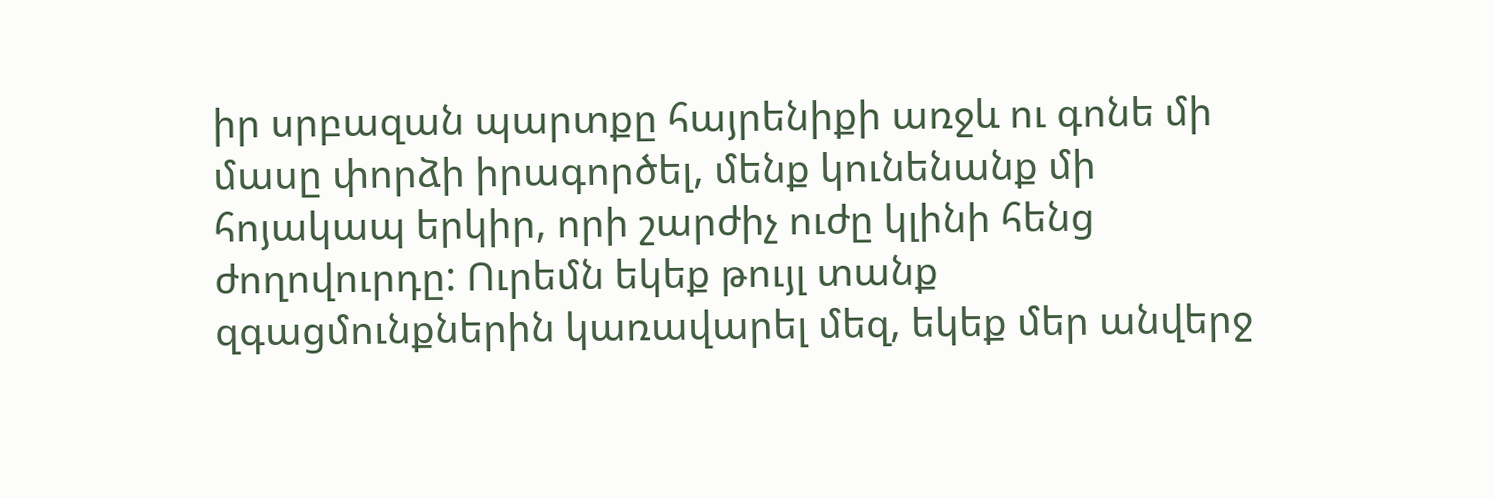իր սրբազան պարտքը հայրենիքի առջև ու գոնե մի մասը փորձի իրագործել, մենք կունենանք մի հոյակապ երկիր, որի շարժիչ ուժը կլինի հենց ժողովուրդը: Ուրեմն եկեք թույլ տանք զգացմունքներին կառավարել մեզ, եկեք մեր անվերջ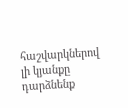հաշվարկներով լի կյանքը դարձնենք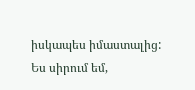իսկապես իմաստալից: Ես սիրում եմ,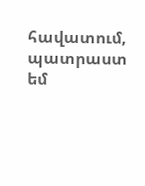հավատում, պատրաստ եմ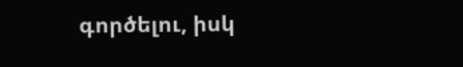գործելու, իսկ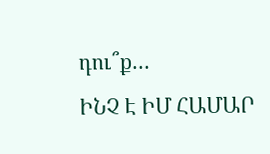դու՞ք…
ԻՆՉ Է ԻՄ ՀԱՄԱՐ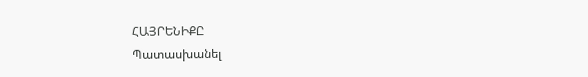ՀԱՅՐԵՆԻՔԸ
Պատասխանել